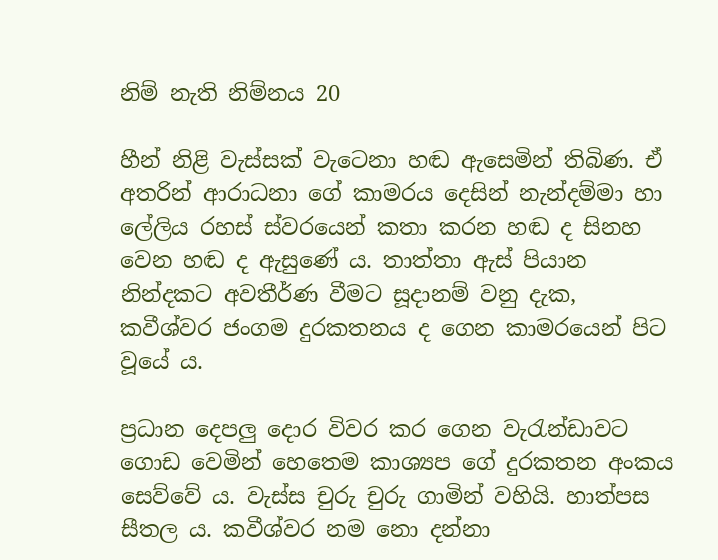නිම් නැති නිම්නය 20

හීන් නිළි වැස්සක් වැටෙනා හඬ ඇසෙමින් තිබිණ. ඒ අතරින් ආරාධනා ගේ කාමරය දෙසින් නැන්දම්මා හා ලේලිය රහස් ස්වරයෙන් කතා කරන හඬ ද සිනහ වෙන හඬ ද ඇසුණේ ය. තාත්තා ඇස් පියාන නින්දකට අවතීර්ණ වීමට සූදානම් වනු දැක, කවීශ්වර ජංගම දුරකතනය ද ගෙන කාමරයෙන් පිට වූයේ ය.

ප්‍රධාන දෙපලු දොර විවර කර ගෙන වැරැන්ඩාවට ගොඩ වෙමින් හෙතෙම කාශ්‍යප ගේ දුරකතන අංකය සෙව්වේ ය. වැස්ස චුරු චුරු ගාමින් වහියි. හාත්පස සීතල ය. කවීශ්වර නම නො දන්නා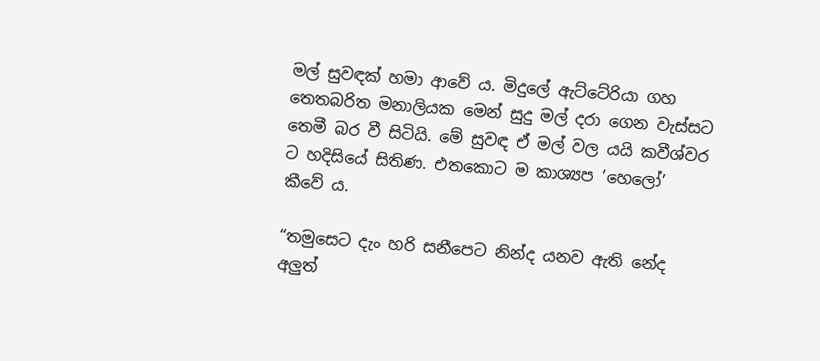මල් සුවඳක් හමා ආවේ ය. මිදුලේ ඇට්ටේරියා ගහ තෙතබරිත මනාලියක මෙන් සුදු මල් දරා ගෙන වැස්සට තෙමී බර වී සිටියි. මේ සුවඳ ඒ මල් වල යයි කවීශ්වර ට හදිසියේ සිතිණ. එතකොට ම කාශ්‍යප ‘හෙලෝ’ කීවේ ය.

“තමුසෙට දැං හරි සනීපෙට නින්ද යනව ඇති නේද අලුත්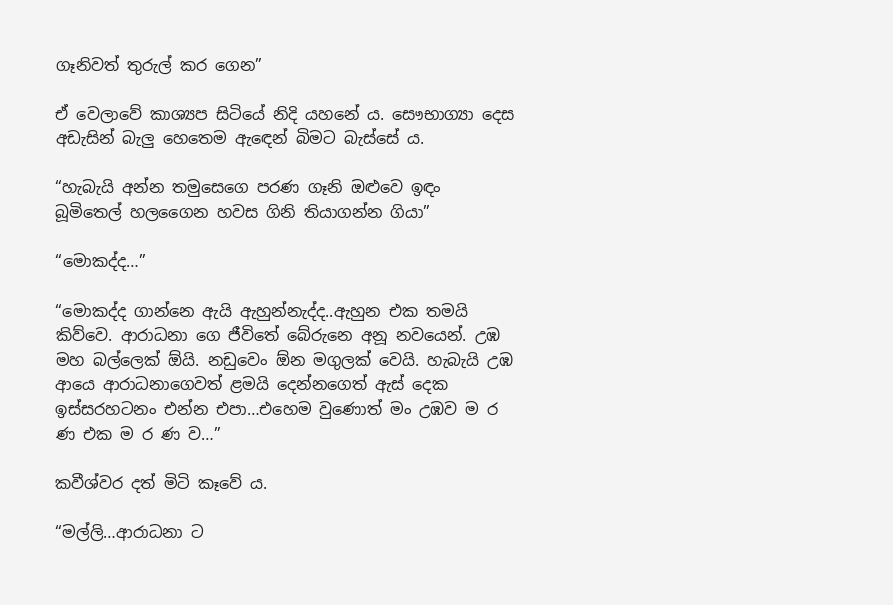ගෑනිවත් තුරුල් කර ගෙන”

ඒ වෙලාවේ කාශ්‍යප සිටියේ නිදි යහනේ ය. සෞභාග්‍යා දෙස අඩැසින් බැලු හෙතෙම ඇඳෙන් බිමට බැස්සේ ය.

“හැබැයි අන්න තමුසෙගෙ පරණ ගෑනි ඔළුවෙ ඉඳං බූමිතෙල් හලගෛන හවස ගිනි තියාගන්න ගියා”

“මොකද්ද…”

“මොකද්ද ගාන්නෙ ඇයි ඇහුන්නැද්ද..ඇහුන එක තමයි කිව්වෙ. ආරාධනා ගෙ ජීවිතේ බේරුනෙ අනූ නවයෙන්. උඹ මහ බල්ලෙක් ඕයි. නඩුවෙං ඕන මගුලක් වෙයි. හැබැයි උඹ ආයෙ ආරාධනාගෙවත් ළමයි දෙන්නගෙත් ඇස් දෙක ඉස්සරහටනං එන්න එපා…එහෙම වුණොත් මං උඹව ම ර  ණ එක ම ර ණ ව…”

කවීශ්වර දත් මිටි කෑවේ ය.

“මල්ලි…ආරාධනා ට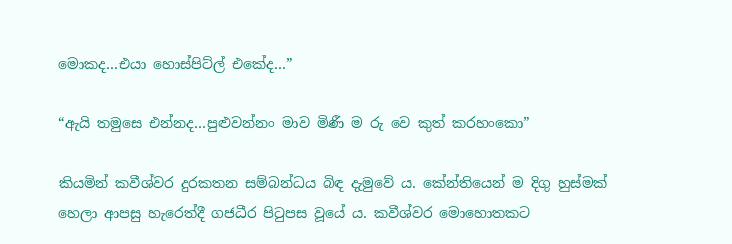මොකද…එයා හොස්පිට්ල් එකේද…”

“ඇයි තමුසෙ එන්නද…පුළුවන්නං මාව මිණී ම රු වෙ කුත් කරහංකො”

කියමින් කවීශ්වර දුරකතන සම්බන්ධය බිඳ දැමුවේ ය. කේන්තියෙන් ම දිගු හුස්මක් හෙලා ආපසු හැරෙත්දී ගජධීර පිටුපස වූයේ ය. කවීශ්වර මොහොතකට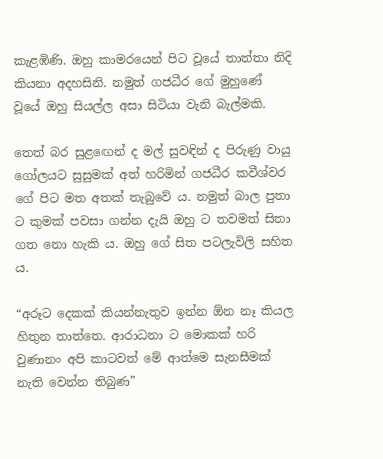කැළඹිණි. ඔහු කාමරයෙන් පිට වූයේ තාත්තා නිදි කියනා අදහසිනි. නමුත් ගජධීර ගේ මුහුණේ වූයේ ඔහු සියල්ල අසා සිටියා වැනි බැල්මකි.

තෙත් බර සුළඟෙන් ද මල් සුවඳින් ද පිරුණු වායු ගෝලයට සුසුමක් අත් හරිමින් ගජධීර කවීශ්වර ගේ පිට මත අතක් තැබුවේ ය. නමුත් බාල පුතා ට කුමක් පවසා ගන්න දැයි ඔහු ට තවමත් සිතා ගත නො හැකි ය. ඔහු ගේ සිත පටලැවිලි සහිත ය.

“අරූට දෙකක් කියන්නැතුව ඉන්න ඕන නෑ කියල හිතුන තාත්තෙ. ආරාධනා ට මොකක් හරි වුණානං අපි කාටවත් මේ ආත්මෙ සැනසීමක් නැති වෙන්න තිබුණ”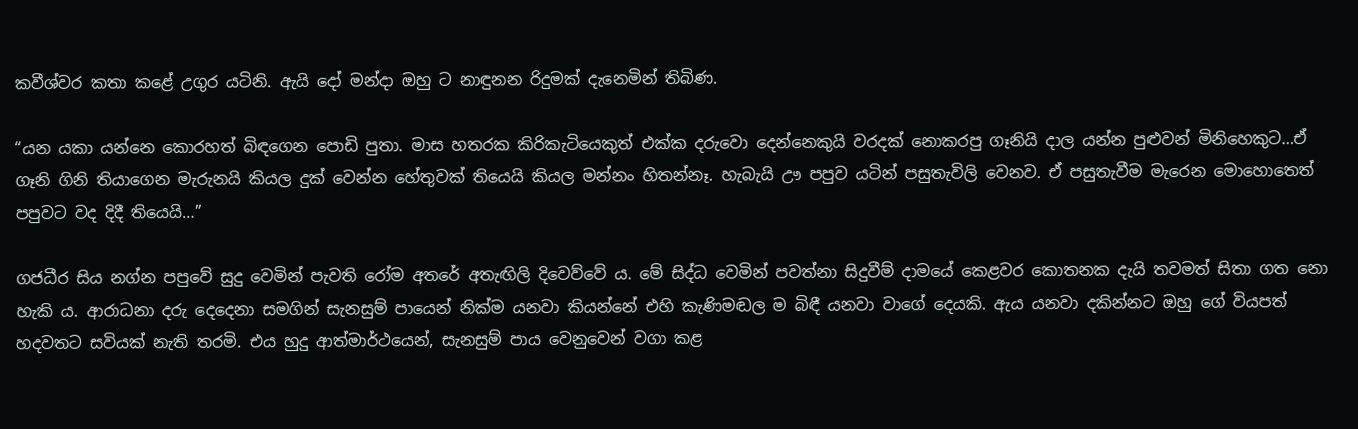කවීශ්වර කතා කළේ උගුර යටිනි. ඇයි දෝ මන්දා ඔහු ට නාඳුනන රිදුමක් දැනෙමින් තිබිණ.

“යන යකා යන්නෙ කොරහත් බිඳගෙන පොඩි පුතා. මාස හතරක කිරිකැටියෙකුත් එක්ක දරුවො දෙන්නෙකුයි වරදක් නොකරපු ගෑනියි දාල යන්න පුළුවන් මිනිහෙකුට…ඒ ගෑනි ගිනි තියාගෙන මැරුනයි කියල දුක් වෙන්න හේතුවක් තියෙයි කියල මන්නං හිතන්නෑ. හැබැයි ඌ පපුව යටින් පසුතැවිලි වෙනව. ඒ පසුතැවීම මැරෙන මොහොතෙත් පපුවට වද දිදී තියෙයි…”

ගජධීර සිය නග්න පපුවේ සුදු වෙමින් පැවති රෝම අතරේ අතැඟිලි දිවෙව්වේ ය. මේ සිද්ධ වෙමින් පවත්නා සිදුවීම් දාමයේ කෙළවර කොතනක දැයි තවමත් සිතා ගත නො හැකි ය. ආරාධනා දරු දෙදෙනා සමගින් සැනසුම් පායෙන් නික්ම යනවා කියන්නේ එහි කැණිමඬල ම බිඳී යනවා වාගේ දෙයකි. ඇය යනවා දකින්නට ඔහු ගේ වියපත් හදවතට සවියක් නැති තරමි. එය හුදු ආත්මාර්ථයෙන්, සැනසුම් පාය වෙනුවෙන් වගා කළ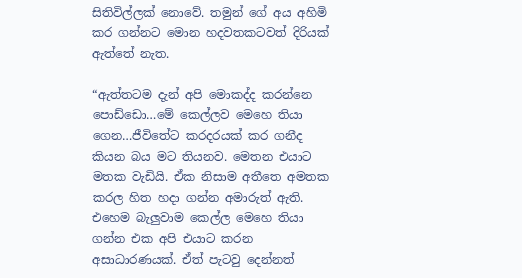සිතිවිල්ලක් නොවේ. තමුන් ගේ අය අහිමි කර ගන්නට මොන හදවතකටවත් දිරියක් ඇත්තේ නැත.

“ඇත්තටම දැන් අපි මොකද්ද කරන්නෙ පොඩ්ඩො…මේ කෙල්ලව මෙහෙ තියා ගෙන…ජීවිතේට කරදරයක් කර ගනීද කියන බය මට තියනව. මෙතන එයාට මතක වැඩියි. ඒක නිසාම අතීතෙ අමතක කරල හිත හදා ගන්න අමාරුත් ඇති. එහෙම බැලුවාම කෙල්ල මෙහෙ තියා ගන්න එක අපි එයාට කරන අසාධාරණයක්. ඒත් පැටවු දෙන්නත්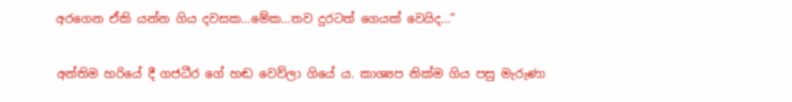අරගෙන ඒකි යන්න ගිය දවසක…මේක…තව දුරටත් ගෙයක් වෙයිද…”

අන්තිම හරියේ දී ගජධීර ගේ හඬ වෙව්ලා ගියේ ය. කාශ්‍යප නික්ම ගිය පසු මැරුණා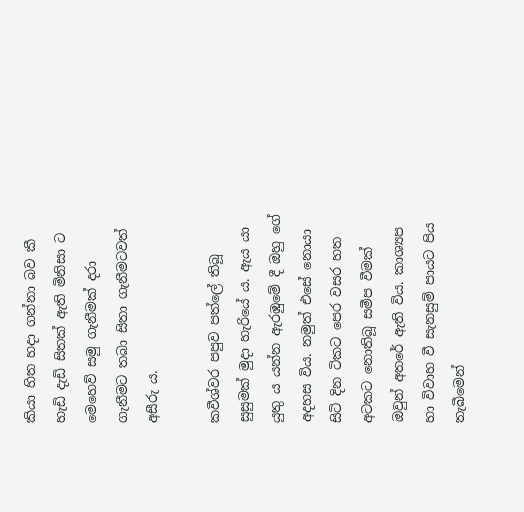කියා හිත හදා ගන්නා බව කී හැඩි දැඩි සිතක් ඇති මිනිසා ට මෙහෙව් සමු ගැනීමක් දරා ගැනීමට තබා සිතා ගැනීමටවත් අසීරු ය.

කවීශ්වර පපුව පත්ලේ තිබූ සුසුමක් මුදා හැරියේ ය. ඇය යා යුතු ය යන්න ඇරඹුමේ දී ඔහු ගේ අදහස විය. නමුත් එසේ නොයා සිටි දින ටිකට පෙර වසර හත අටකට නොතිබූ සමීප වීමක් ඔවුන් අතරේ ඇති විය. කාශ්‍යප හා විවාහ වී සැනසුම් පායට පිය තැබීමෙන්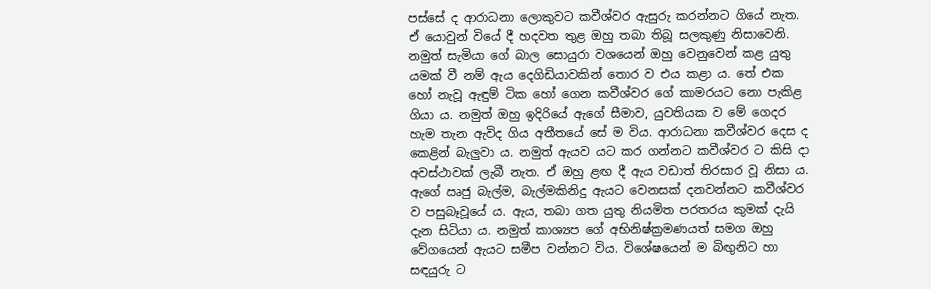පස්සේ ද ආරාධනා ලොකුවට කවීශ්වර ඇසුරු කරන්නට ගියේ නැත. ඒ යොවුන් වියේ දී හදවත තුළ ඔහු තබා තිබූ සලකුණු නිසාවෙනි. නමුත් සැමියා ගේ බාල සොයුරා වශයෙන් ඔහු වෙනුවෙන් කළ යුතු යමක් වී නම් ඇය දෙගිඩියාවකින් තොර ව එය කළා ය. තේ එක හෝ නැවූ ඇඳුම් ටික හෝ ගෙන කවීශ්වර ගේ කාමරයට නො පැකිළ ගියා ය. නමුත් ඔහු ඉදිරියේ ඇගේ සීමාව, යුවතියක ව මේ ගෙදර හැම තැන ඇවිද ගිය අතීතයේ සේ ම විය. ආරාධනා කවීශ්වර දෙස ද කෙළින් බැලුවා ය. නමුත් ඇයව යට කර ගන්නට කවීශ්වර ට කිසි දා අවස්ථාවක් ලැබී නැත. ඒ ඔහු ළඟ දී ඇය වඩාත් තිරසාර වූ නිසා ය. ඇගේ ඍජු බැල්ම, බැල්මකිනිදු ඇයට වෙනසක් දනවන්නට කවීශ්වර ව පසුබෑවූයේ ය. ඇය, තබා ගත යුතු නියමිත පරතරය කුමක් දැයි දැන සිටියා ය. නමුත් කාශ්‍යප ගේ අභිනිෂ්ක්‍රමණයත් සමග ඔහු වේගයෙන් ඇයට සමීප වන්නට විය. විශේෂයෙන් ම බිඟුනිට හා සඳයුරු ට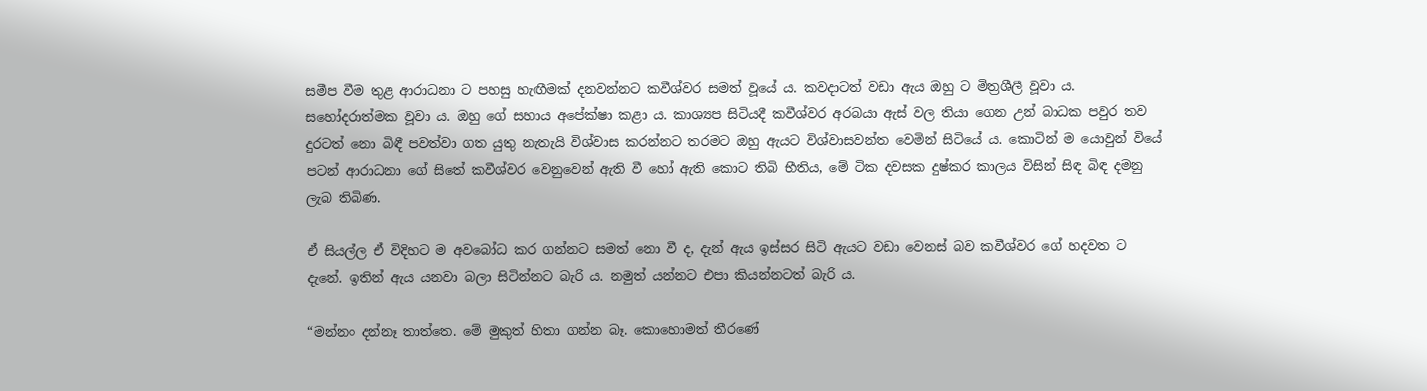සමීප වීම තුළ ආරාධනා ට පහසු හැඟීමක් දනවන්නට කවීශ්වර සමත් වූයේ ය. කවදාටත් වඩා ඇය ඔහු ට මිත්‍රශීලී වූවා ය. සහෝදරාත්මක වූවා ය. ඔහු ගේ සහාය අපේක්ෂා කළා ය. කාශ්‍යප සිටියදී කවීශ්වර අරබයා ඇස් වල තියා ගෙන උන් බාධක පවුර තව දුරටත් නො බිඳී පවත්වා ගත යුතු නැතැයි විශ්වාස කරන්නට තරමට ඔහු ඇයට විශ්වාසවන්ත වෙමින් සිටියේ ය. කොටින් ම යොවුන් වියේ පටන් ආරාධනා ගේ සිතේ කවීශ්වර වෙනුවෙන් ඇති වී හෝ ඇති කොට තිබි භීතිය, මේ ටික දවසක දුෂ්කර කාලය විසින් සිඳ බිඳ දමනු ලැබ තිබිණ.

ඒ සියල්ල ඒ විදිහට ම අවබෝධ කර ගන්නට සමත් නො වී ද, දැන් ඇය ඉස්සර සිටි ඇයට වඩා වෙනස් බව කවීශ්වර ගේ හදවත ට දැනේ. ඉතින් ඇය යනවා බලා සිටින්නට බැරි ය. නමුත් යන්නට එපා කියන්නටත් බැරි ය.

“මන්නං දන්නෑ තාත්තෙ. මේ මුකුත් හිතා ගන්න බෑ. කොහොමත් තීරණේ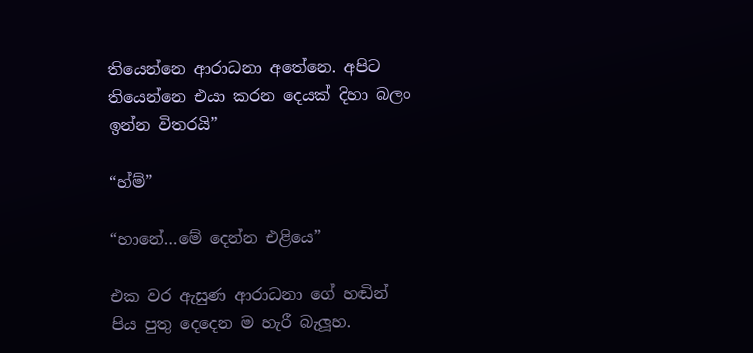තියෙන්නෙ ආරාධනා අතේනෙ. අපිට තියෙන්නෙ එයා කරන දෙයක් දිහා බලං ඉන්න විතරයි”

“හ්ම්”

“හානේ…මේ දෙන්න එළියෙ”

එක වර ඇසුණ ආරාධනා ගේ හඬින් පිය පුතු දෙදෙන ම හැරී බැලූහ.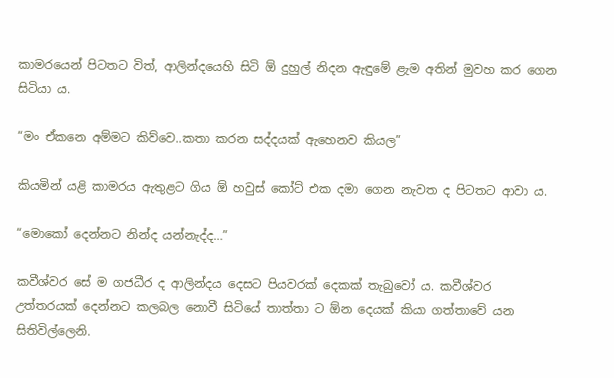කාමරයෙන් පිටතට විත්, ආලින්දයෙහි සිටි ඕ දුහුල් නිදන ඇඳුමේ ළැම අතින් මුවහ කර ගෙන සිටියා ය.

“මං ඒකනෙ අම්මට කිව්වෙ..කතා කරන සද්දයක් ඇහෙනව කියල”

කියමින් යළි කාමරය ඇතුළට ගිය ඕ හවුස් කෝට් එක දමා ගෙන නැවත ද පිටතට ආවා ය.

“මොකෝ දෙන්නට නින්ද යන්නැද්ද…”

කවීශ්වර සේ ම ගජධීර ද ආලින්දය දෙසට පියවරක් දෙකක් තැබුවෝ ය. කවීශ්වර උත්තරයක් දෙන්නට කලබල නොවී සිටියේ තාත්තා ට ඕන දෙයක් කියා ගත්තාවේ යන සිතිවිල්ලෙනි.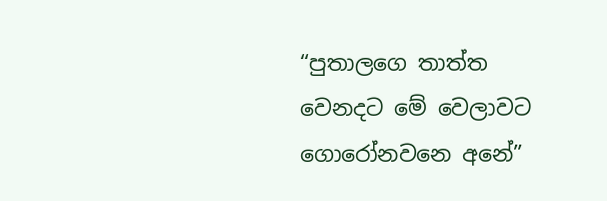“පුතාලගෙ තාත්ත වෙනදට මේ වෙලාවට ගොරෝනවනෙ අනේ”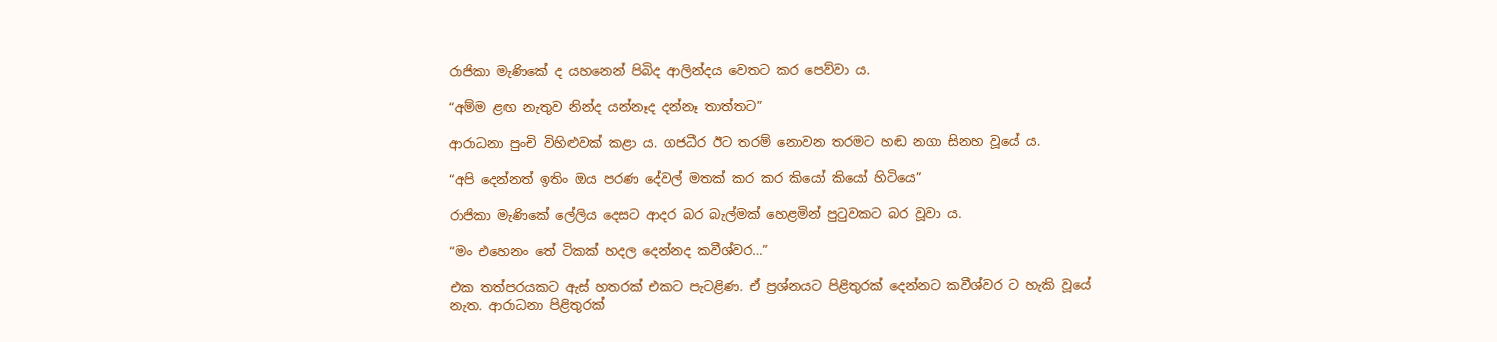රාජිකා මැණිකේ ද යහනෙන් පිබිද ආලින්දය වෙතට කර පෙව්වා ය.

“අම්ම ළඟ නැතුව නින්ද යන්නෑද දන්නෑ තාත්තට”

ආරාධනා පුංචි විහිළුවක් කළා ය. ගජධීර ඊට තරම් නොවන තරමට හඬ නගා සිනහ වූයේ ය.

“අපි දෙන්නත් ඉතිං ඔය පරණ දේවල් මතක් කර කර කියෝ කියෝ හිටියෙ”

රාජිකා මැණිකේ ලේලිය දෙසට ආදර බර බැල්මක් හෙළමින් පුටුවකට බර වූවා ය.

“මං එහෙනං තේ ටිකක් හදල දෙන්නද කවීශ්වර…”

එක තත්පරයකට ඇස් හතරක් එකට පැටළිණ. ඒ ප්‍රශ්නයට පිළිතුරක් දෙන්නට කවීශ්වර ට හැකි වූයේ නැත. ආරාධනා පිළිතුරක්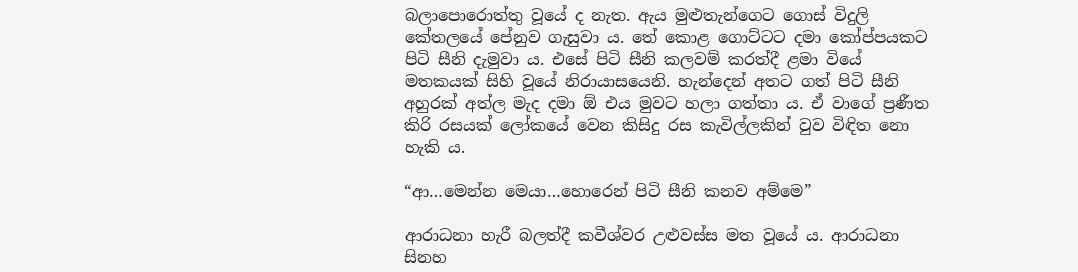බලාපොරොත්තු වූයේ ද නැත. ඇය මුළුතැන්ගෙට ගොස් විදුලි කේතලයේ පේනුව ගැසුවා ය. තේ කොළ ගොට්ටට දමා කෝප්පයකට පිටි සීනි දැමුවා ය. එසේ පිටි සීනි කලවම් කරත්දී ළමා වියේ මතකයක් සිහි වූයේ නිරායාසයෙනි. හැන්දෙන් අතට ගත් පිටි සීනි අහුරක් අත්ල මැද දමා ඕ එය මුවට හලා ගත්තා ය. ඒ වාගේ ප්‍රණීත කිරි රසයක් ලෝකයේ වෙන කිසිදු රස කැවිල්ලකින් වුව විඳිත නො හැකි ය.

“ආ…මෙන්න මෙයා…හොරෙන් පිටි සීනි කනව අම්මෙ”

ආරාධනා හැරී බලත්දී කවීශ්වර උළුවස්ස මත වූයේ ය. ආරාධනා සිනහ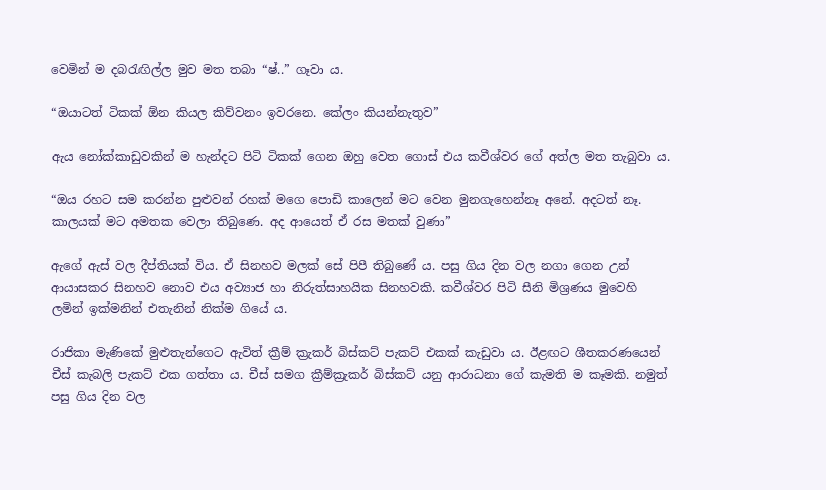වෙමින් ම දබරැඟිල්ල මුව මත තබා “ෂ්..” ගෑවා ය.

“ඔයාටත් ටිකක් ඕන කියල කිව්වනං ඉවරනෙ. කේලං කියන්නැතුව”

ඇය නෝක්කාඩුවකින් ම හැන්දට පිටි ටිකක් ගෙන ඔහු වෙත ගොස් එය කවීශ්වර ගේ අත්ල මත තැබුවා ය.

“ඔය රහට සම කරන්න පුළුවන් රහක් මගෙ පොඩි කාලෙන් මට වෙන මුනගැහෙන්නෑ අනේ. අදටත් නෑ. කාලයක් මට අමතක වෙලා තිබුණෙ. අද ආයෙත් ඒ රස මතක් වුණා”

ඇගේ ඇස් වල දීප්තියක් විය. ඒ සිනහව මලක් සේ පිපී තිබුණේ ය. පසු ගිය දින වල නගා ගෙන උන් ආයාසකර සිනහව නොව එය අව්‍යාජ හා නිරුත්සාහයික සිනහවකි. කවීශ්වර පිටි සීනි මිශ්‍රණය මුවෙහි ලමින් ඉක්මනින් එතැනින් නික්ම ගියේ ය.

රාජිකා මැණිකේ මුළුතැන්ගෙට ඇවිත් ක්‍රීම් ක්‍රැකර් බිස්කට් පැකට් එකක් කැඩුවා ය. ඊළඟට ශීතකරණයෙන් චීස් කැබලි පැකට් එක ගත්තා ය. චීස් සමග ක්‍රීම්ක්‍රැකර් බිස්කට් යනු ආරාධනා ගේ කැමති ම කෑමකි. නමුත් පසු ගිය දින වල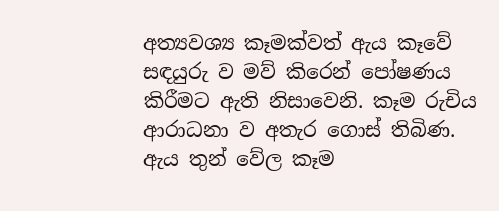අත්‍යවශ්‍ය කෑමක්වත් ඇය කෑවේ සඳයුරු ව මව් කිරෙන් පෝෂණය කිරීමට ඇති නිසාවෙනි. කෑම රුචිය ආරාධනා ව අතැර ගොස් තිබිණ. ඇය තුන් වේල කෑම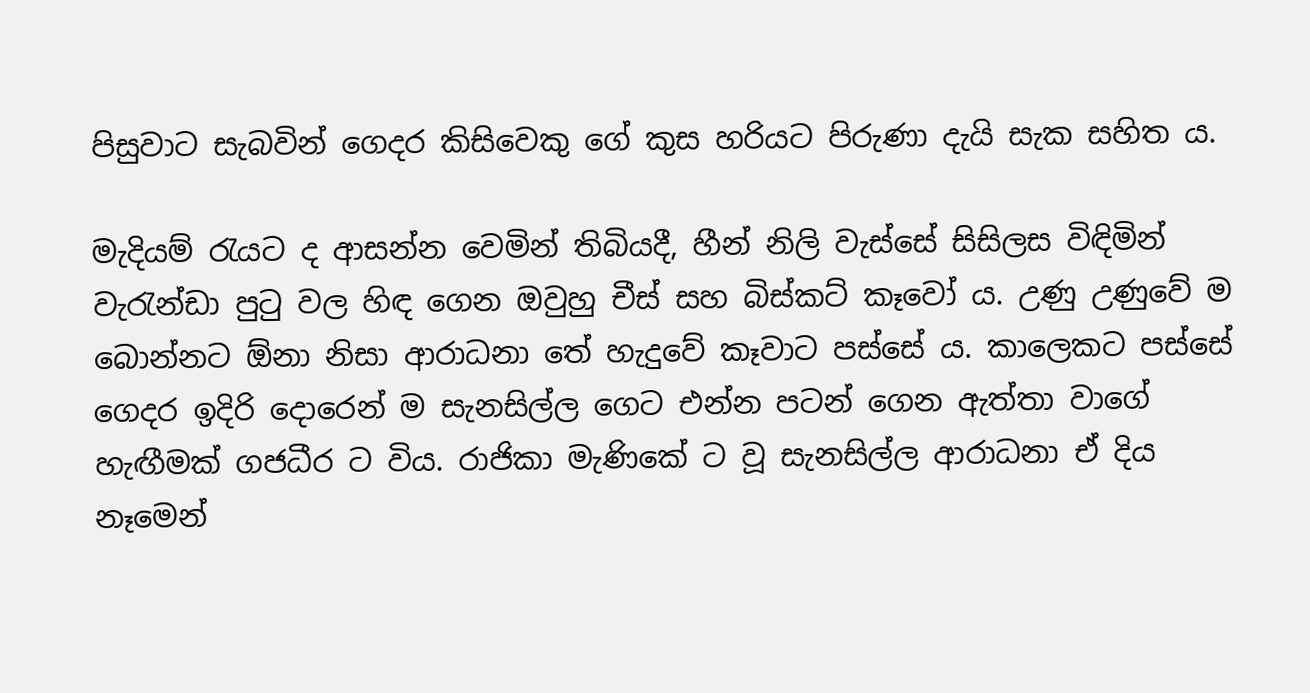පිසුවාට සැබවින් ගෙදර කිසිවෙකු ගේ කුස හරියට පිරුණා දැයි සැක සහිත ය.

මැදියම් රැයට ද ආසන්න වෙමින් තිබියදී, හීන් නිලි වැස්සේ සිසිලස විඳිමින් වැරැන්ඩා පුටු වල හිඳ ගෙන ඔවුහු චීස් සහ බිස්කට් කෑවෝ ය. උණු උණුවේ ම බොන්නට ඕනා නිසා ආරාධනා තේ හැදුවේ කෑවාට පස්සේ ය. කාලෙකට පස්සේ ගෙදර ඉදිරි දොරෙන් ම සැනසිල්ල ගෙට එන්න පටන් ගෙන ඇත්තා වාගේ හැඟීමක් ගජධීර ට විය. රාජිකා මැණිකේ ට වූ සැනසිල්ල ආරාධනා ඒ දිය නෑමෙන්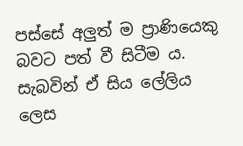පස්සේ අලුත් ම ප්‍රාණියෙකු බවට පත් වී සිටීම ය. සැබවින් ඒ සිය ලේලිය ලෙස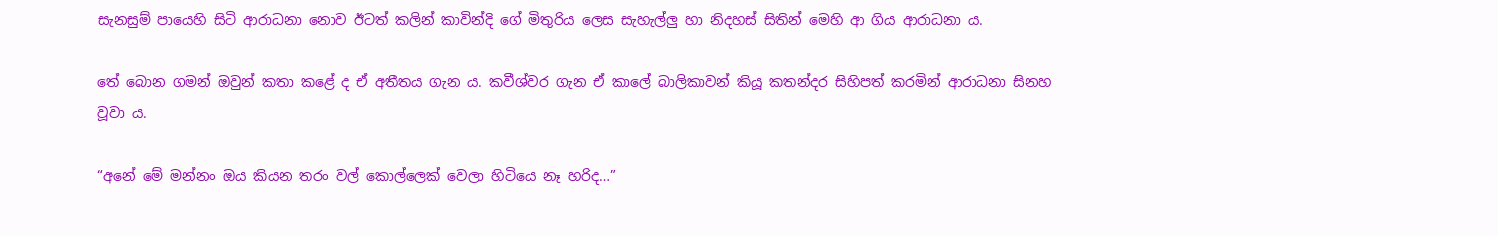සැනසුම් පායෙහි සිටි ආරාධනා නොව ඊටත් කලින් කාවින්දි ගේ මිතුරිය ලෙස සැහැල්ලු හා නිදහස් සිතින් මෙහි ආ ගිය ආරාධනා ය.

තේ බොන ගමන් ඔවුන් කතා කළේ ද ඒ අතීතය ගැන ය. කවීශ්වර ගැන ඒ කාලේ බාලිකාවන් කියූ කතන්දර සිහිපත් කරමින් ආරාධනා සිනහ වූවා ය.

“අනේ මේ මන්නං ඔය කියන තරං වල් කොල්ලෙක් වෙලා හිටියෙ නෑ හරිද…”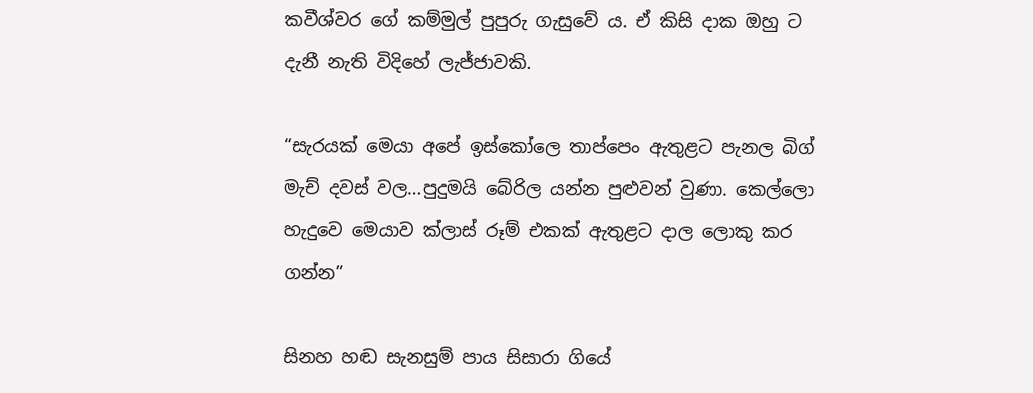කවීශ්වර ගේ කම්මුල් පුපුරු ගැසුවේ ය. ඒ කිසි දාක ඔහු ට දැනී නැති විදිහේ ලැජ්ජාවකි.

“සැරයක් මෙයා අපේ ඉස්කෝලෙ තාප්පෙං ඇතුළට පැනල බිග් මැච් දවස් වල…පුදුමයි බේරිල යන්න පුළුවන් වුණා. කෙල්ලො හැදුවෙ මෙයාව ක්ලාස් රූම් එකක් ඇතුළට දාල ලොකු කර ගන්න”

සිනහ හඬ සැනසුම් පාය සිසාරා ගියේ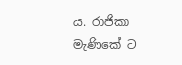ය. රාජිකා මැණිකේ ට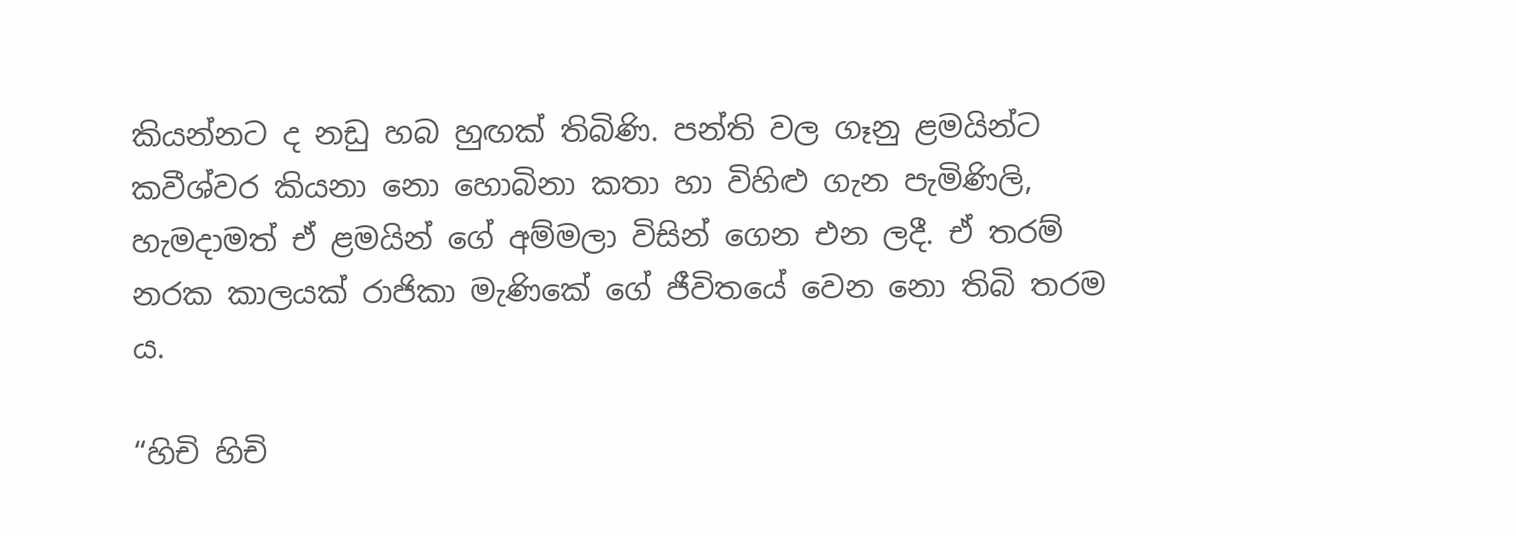කියන්නට ද නඩු හබ හුඟක් තිබිණි. පන්ති වල ගෑනු ළමයින්ට කවීශ්වර කියනා නො හොබිනා කතා හා විහිළු ගැන පැමිණිලි, හැමදාමත් ඒ ළමයින් ගේ අම්මලා විසින් ගෙන එන ලදී. ඒ තරම් නරක කාලයක් රාජිකා මැණිකේ ගේ ජීවිතයේ වෙන නො තිබි තරම ය.

“හිචි හිචි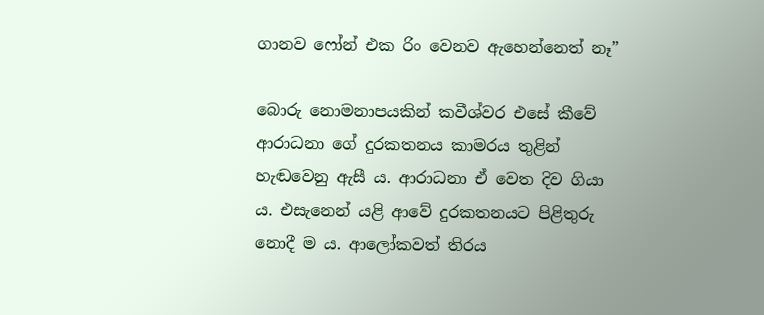ගානව ෆෝන් එක රිං වෙනව ඇහෙන්නෙත් නෑ”

බොරු නොමනාපයකින් කවීශ්වර එසේ කීවේ ආරාධනා ගේ දුරකතනය කාමරය තුළින් හැඬවෙනු ඇසී ය. ආරාධනා ඒ වෙත දිව ගියා ය. එසැනෙන් යළි ආවේ දුරකතනයට පිළිතුරු නොදී ම ය. ආලෝකවත් තිරය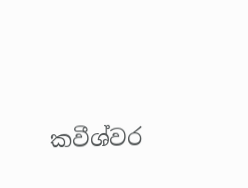කවීශ්වර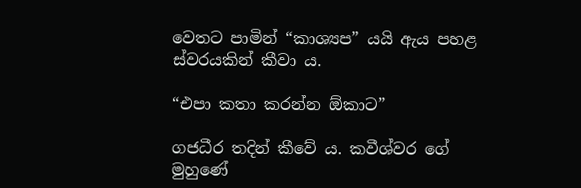වෙතට පාමින් “කාශ්‍යප” යයි ඇය පහළ ස්වරයකින් කීවා ය.

“එපා කතා කරන්න ඕකාට”

ගජධීර තදින් කීවේ ය. කවීශ්වර ගේ මුහුණේ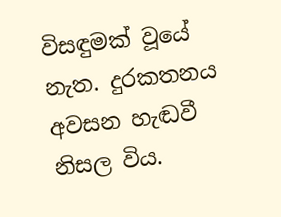විසඳුමක් වූයේ නැත. දුරකතනය අවසන හැඬවී නිසල විය.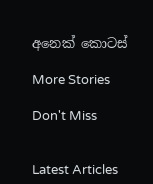අනෙක් කොටස්

More Stories

Don't Miss


Latest Articles